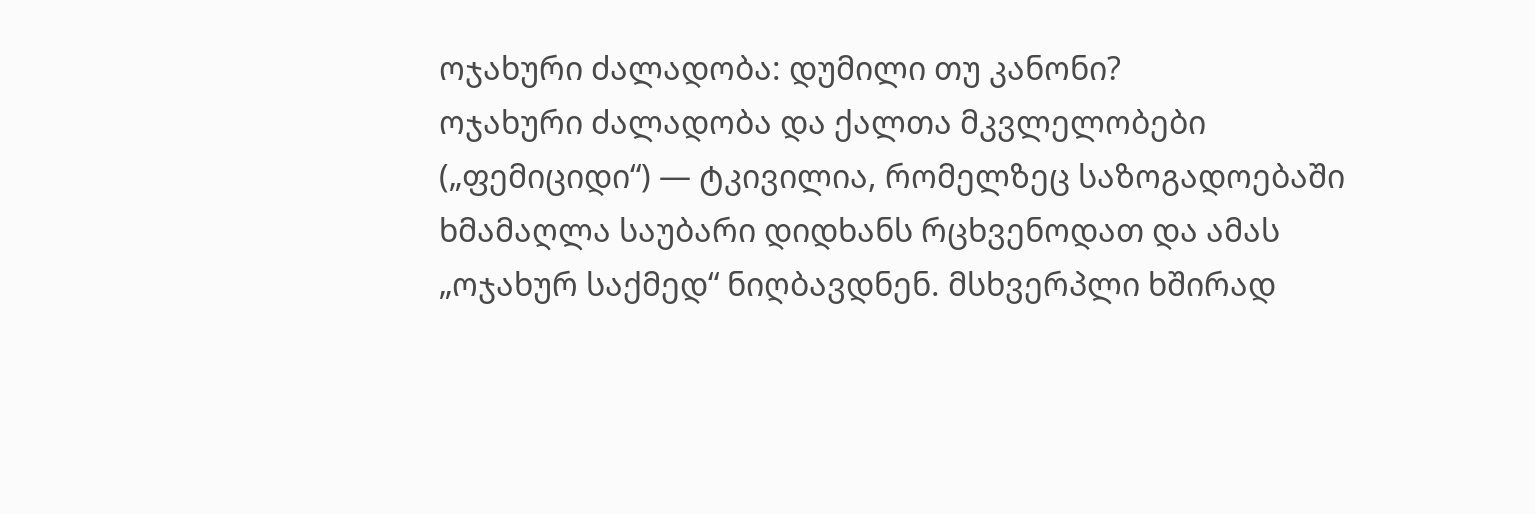ოჯახური ძალადობა: დუმილი თუ კანონი?
ოჯახური ძალადობა და ქალთა მკვლელობები („ფემიციდი“) — ტკივილია, რომელზეც საზოგადოებაში ხმამაღლა საუბარი დიდხანს რცხვენოდათ და ამას „ოჯახურ საქმედ“ ნიღბავდნენ. მსხვერპლი ხშირად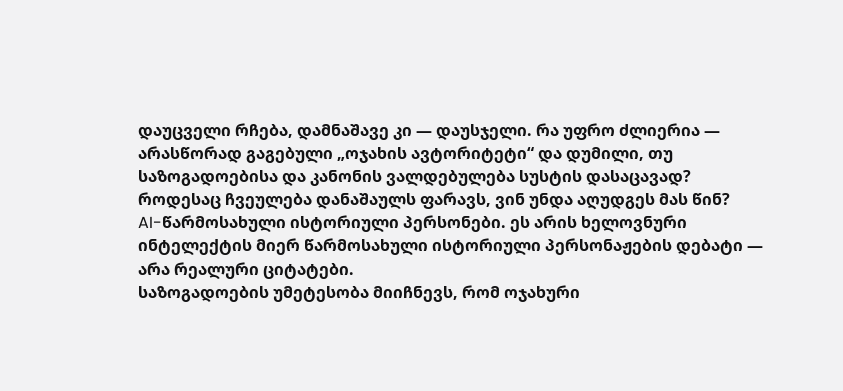დაუცველი რჩება, დამნაშავე კი — დაუსჯელი. რა უფრო ძლიერია — არასწორად გაგებული „ოჯახის ავტორიტეტი“ და დუმილი, თუ საზოგადოებისა და კანონის ვალდებულება სუსტის დასაცავად? როდესაც ჩვეულება დანაშაულს ფარავს, ვინ უნდა აღუდგეს მას წინ?
AI-წარმოსახული ისტორიული პერსონები. ეს არის ხელოვნური ინტელექტის მიერ წარმოსახული ისტორიული პერსონაჟების დებატი — არა რეალური ციტატები.
საზოგადოების უმეტესობა მიიჩნევს, რომ ოჯახური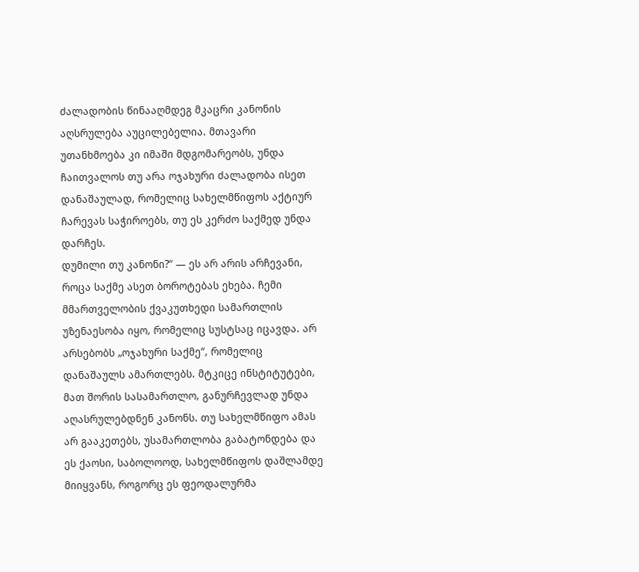ძალადობის წინააღმდეგ მკაცრი კანონის აღსრულება აუცილებელია. მთავარი უთანხმოება კი იმაში მდგომარეობს, უნდა ჩაითვალოს თუ არა ოჯახური ძალადობა ისეთ დანაშაულად, რომელიც სახელმწიფოს აქტიურ ჩარევას საჭიროებს, თუ ეს კერძო საქმედ უნდა დარჩეს.
დუმილი თუ კანონი?“ — ეს არ არის არჩევანი, როცა საქმე ასეთ ბოროტებას ეხება. ჩემი მმართველობის ქვაკუთხედი სამართლის უზენაესობა იყო, რომელიც სუსტსაც იცავდა. არ არსებობს „ოჯახური საქმე“, რომელიც დანაშაულს ამართლებს. მტკიცე ინსტიტუტები, მათ შორის სასამართლო, განურჩევლად უნდა აღასრულებდნენ კანონს. თუ სახელმწიფო ამას არ გააკეთებს, უსამართლობა გაბატონდება და ეს ქაოსი, საბოლოოდ, სახელმწიფოს დაშლამდე მიიყვანს, როგორც ეს ფეოდალურმა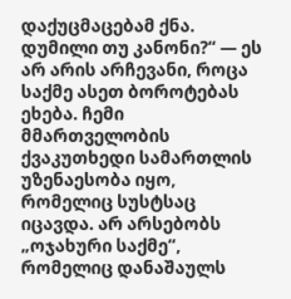დაქუცმაცებამ ქნა.
დუმილი თუ კანონი?“ — ეს არ არის არჩევანი, როცა საქმე ასეთ ბოროტებას ეხება. ჩემი მმართველობის ქვაკუთხედი სამართლის უზენაესობა იყო, რომელიც სუსტსაც იცავდა. არ არსებობს „ოჯახური საქმე“, რომელიც დანაშაულს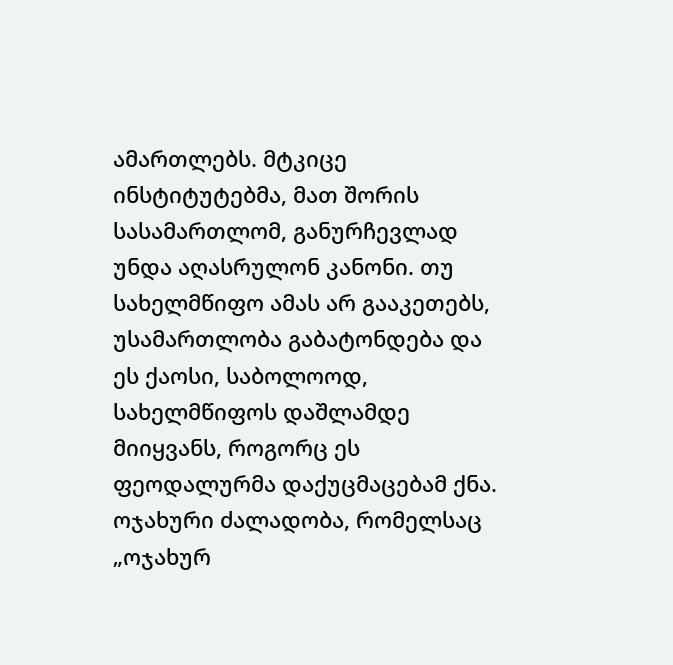ამართლებს. მტკიცე ინსტიტუტებმა, მათ შორის სასამართლომ, განურჩევლად უნდა აღასრულონ კანონი. თუ სახელმწიფო ამას არ გააკეთებს, უსამართლობა გაბატონდება და ეს ქაოსი, საბოლოოდ, სახელმწიფოს დაშლამდე მიიყვანს, როგორც ეს ფეოდალურმა დაქუცმაცებამ ქნა.
ოჯახური ძალადობა, რომელსაც „ოჯახურ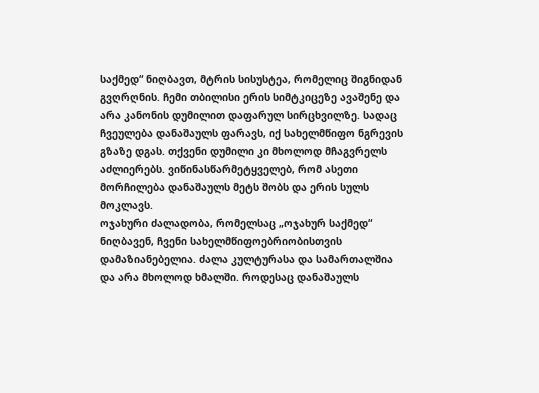საქმედ“ ნიღბავთ, მტრის სისუსტეა, რომელიც შიგნიდან გვღრღნის. ჩემი თბილისი ერის სიმტკიცეზე ავაშენე და არა კანონის დუმილით დაფარულ სირცხვილზე. სადაც ჩვეულება დანაშაულს ფარავს, იქ სახელმწიფო ნგრევის გზაზე დგას. თქვენი დუმილი კი მხოლოდ მჩაგვრელს აძლიერებს. ვიწინასწარმეტყველებ, რომ ასეთი მორჩილება დანაშაულს მეტს შობს და ერის სულს მოკლავს.
ოჯახური ძალადობა, რომელსაც „ოჯახურ საქმედ“ ნიღბავენ, ჩვენი სახელმწიფოებრიობისთვის დამაზიანებელია. ძალა კულტურასა და სამართალშია და არა მხოლოდ ხმალში. როდესაც დანაშაულს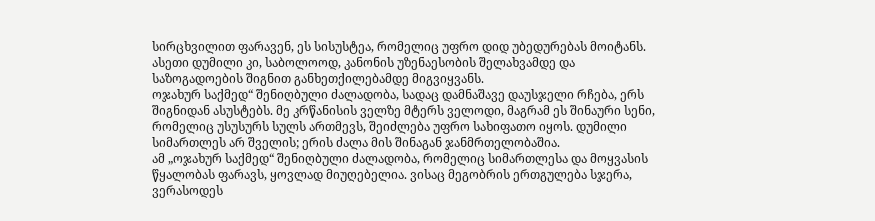სირცხვილით ფარავენ, ეს სისუსტეა, რომელიც უფრო დიდ უბედურებას მოიტანს. ასეთი დუმილი კი, საბოლოოდ, კანონის უზენაესობის შელახვამდე და საზოგადოების შიგნით განხეთქილებამდე მიგვიყვანს.
ოჯახურ საქმედ“ შენიღბული ძალადობა, სადაც დამნაშავე დაუსჯელი რჩება, ერს შიგნიდან ასუსტებს. მე კრწანისის ველზე მტერს ველოდი, მაგრამ ეს შინაური სენი, რომელიც უსუსურს სულს ართმევს, შეიძლება უფრო სახიფათო იყოს. დუმილი სიმართლეს არ შველის; ერის ძალა მის შინაგან ჯანმრთელობაშია.
ამ „ოჯახურ საქმედ“ შენიღბული ძალადობა, რომელიც სიმართლესა და მოყვასის წყალობას ფარავს, ყოვლად მიუღებელია. ვისაც მეგობრის ერთგულება სჯერა, ვერასოდეს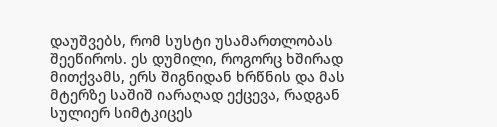დაუშვებს, რომ სუსტი უსამართლობას შეეწიროს. ეს დუმილი, როგორც ხშირად მითქვამს, ერს შიგნიდან ხრწნის და მას მტერზე საშიშ იარაღად ექცევა, რადგან სულიერ სიმტკიცეს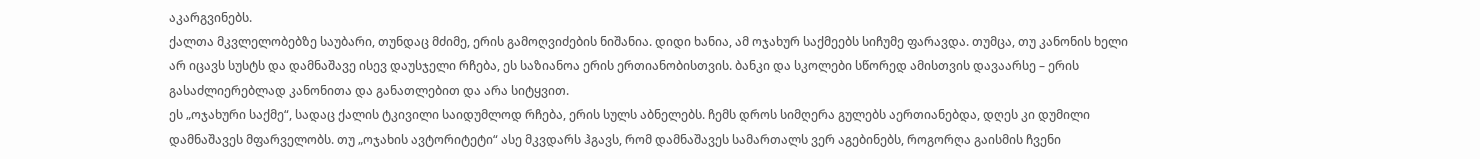აკარგვინებს.
ქალთა მკვლელობებზე საუბარი, თუნდაც მძიმე, ერის გამოღვიძების ნიშანია. დიდი ხანია, ამ ოჯახურ საქმეებს სიჩუმე ფარავდა. თუმცა, თუ კანონის ხელი არ იცავს სუსტს და დამნაშავე ისევ დაუსჯელი რჩება, ეს საზიანოა ერის ერთიანობისთვის. ბანკი და სკოლები სწორედ ამისთვის დავაარსე – ერის გასაძლიერებლად კანონითა და განათლებით და არა სიტყვით.
ეს „ოჯახური საქმე“, სადაც ქალის ტკივილი საიდუმლოდ რჩება, ერის სულს აბნელებს. ჩემს დროს სიმღერა გულებს აერთიანებდა, დღეს კი დუმილი დამნაშავეს მფარველობს. თუ „ოჯახის ავტორიტეტი“ ასე მკვდარს ჰგავს, რომ დამნაშავეს სამართალს ვერ აგებინებს, როგორღა გაისმის ჩვენი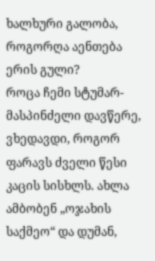ხალხური გალობა, როგორღა აენთება ერის გული?
როცა ჩემი სტუმარ-მასპინძელი დავწერე, ვხედავდი, როგორ ფარავს ძველი წესი კაცის სისხლს. ახლა ამბობენ „ოჯახის საქმეო“ და დუმან,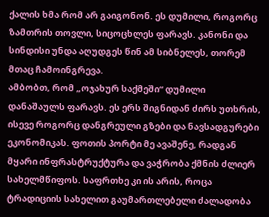ქალის ხმა რომ არ გაიგონონ. ეს დუმილი, როგორც ზამთრის თოვლი, სიცოცხლეს ფარავს. კანონი და სინდისი უნდა აღუდგეს წინ ამ სიბნელეს, თორემ მთაც ჩამოინგრევა.
ამბობთ, რომ „ოჯახურ საქმეში“ დუმილი დანაშაულს ფარავს. ეს ერს შიგნიდან ძირს უთხრის, ისევე როგორც დანგრეული გზები და ნავსადგურები ეკონომიკას. ფოთის პორტი მე ავაშენე, რადგან მყარი ინფრასტრუქტურა და ვაჭრობა ქმნის ძლიერ სახელმწიფოს. საფრთხე კი ის არის, როცა ტრადიციის სახელით გაუმართლებელი ძალადობა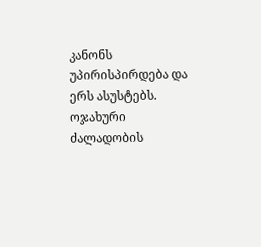კანონს უპირისპირდება და ერს ასუსტებს.
ოჯახური ძალადობის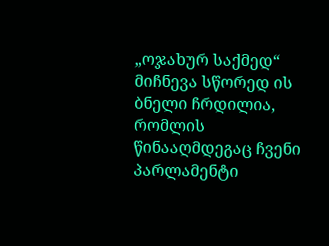„ოჯახურ საქმედ“ მიჩნევა სწორედ ის ბნელი ჩრდილია, რომლის წინააღმდეგაც ჩვენი პარლამენტი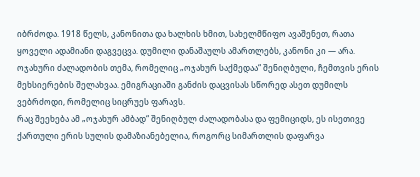იბრძოდა. 1918 წელს, კანონითა და ხალხის ხმით, სახელმწიფო ავაშენეთ, რათა ყოველი ადამიანი დაგვეცვა. დუმილი დანაშაულს ამართლებს, კანონი კი — არა.
ოჯახური ძალადობის თემა, რომელიც „ოჯახურ საქმედაა“ შენიღბული, ჩემთვის ერის მეხსიერების შელახვაა. ემიგრაციაში განძის დაცვისას სწორედ ასეთ დუმილს ვებრძოდი, რომელიც სიცრუეს ფარავს.
რაც შეეხება ამ „ოჯახურ ამბად“ შენიღბულ ძალადობასა და ფემიციდს, ეს ისეთივე ქართული ერის სულის დამაზიანებელია, როგორც სიმართლის დაფარვა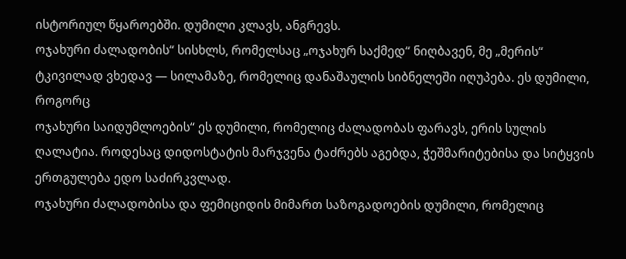ისტორიულ წყაროებში. დუმილი კლავს, ანგრევს.
ოჯახური ძალადობის“ სისხლს, რომელსაც „ოჯახურ საქმედ“ ნიღბავენ, მე „მერის“ ტკივილად ვხედავ — სილამაზე, რომელიც დანაშაულის სიბნელეში იღუპება. ეს დუმილი, როგორც
ოჯახური საიდუმლოების“ ეს დუმილი, რომელიც ძალადობას ფარავს, ერის სულის ღალატია. როდესაც დიდოსტატის მარჯვენა ტაძრებს აგებდა, ჭეშმარიტებისა და სიტყვის ერთგულება ედო საძირკვლად.
ოჯახური ძალადობისა და ფემიციდის მიმართ საზოგადოების დუმილი, რომელიც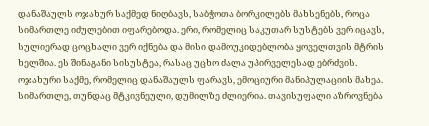დანაშაულს ოჯახურ საქმედ ნიღბავს, საბჭოთა ბორკილებს მახსენებს, როცა სიმართლე იძულებით იფარებოდა. ერი, რომელიც საკუთარ სუსტებს ვერ იცავს, სულიერად ცოცხალი ვერ იქნება და მისი დამოუკიდებლობა ყოველთვის მტრის ხელშია. ეს შინაგანი სისუსტეა, რასაც უცხო ძალა უპირველესად ებრძვის.
ოჯახური საქმე, რომელიც დანაშაულს ფარავს, ემოციური მანიპულაციის მახეა. სიმართლე, თუნდაც მტკივნეული, დუმილზე ძლიერია. თავისუფალი აზროვნება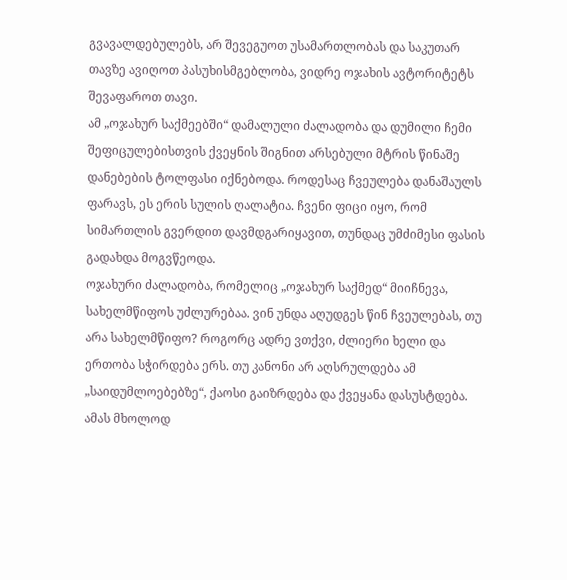გვავალდებულებს, არ შევეგუოთ უსამართლობას და საკუთარ თავზე ავიღოთ პასუხისმგებლობა, ვიდრე ოჯახის ავტორიტეტს შევაფაროთ თავი.
ამ „ოჯახურ საქმეებში“ დამალული ძალადობა და დუმილი ჩემი შეფიცულებისთვის ქვეყნის შიგნით არსებული მტრის წინაშე დანებების ტოლფასი იქნებოდა. როდესაც ჩვეულება დანაშაულს ფარავს, ეს ერის სულის ღალატია. ჩვენი ფიცი იყო, რომ სიმართლის გვერდით დავმდგარიყავით, თუნდაც უმძიმესი ფასის გადახდა მოგვწეოდა.
ოჯახური ძალადობა, რომელიც „ოჯახურ საქმედ“ მიიჩნევა, სახელმწიფოს უძლურებაა. ვინ უნდა აღუდგეს წინ ჩვეულებას, თუ არა სახელმწიფო? როგორც ადრე ვთქვი, ძლიერი ხელი და ერთობა სჭირდება ერს. თუ კანონი არ აღსრულდება ამ „საიდუმლოებებზე“, ქაოსი გაიზრდება და ქვეყანა დასუსტდება. ამას მხოლოდ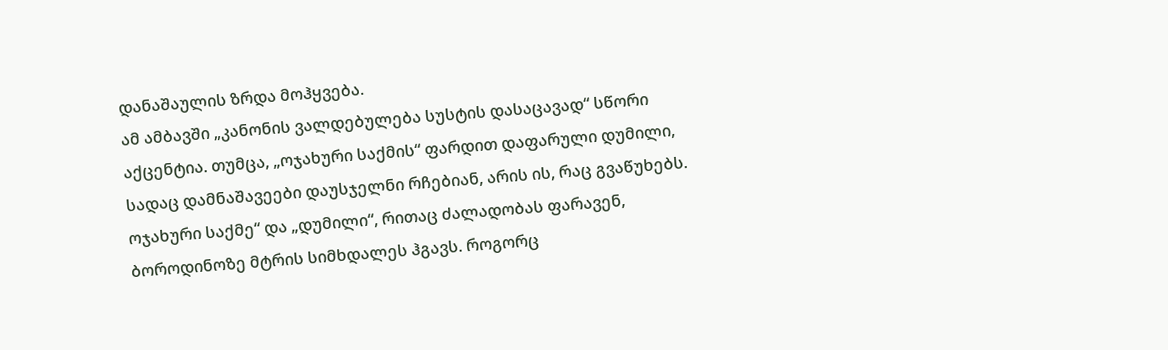დანაშაულის ზრდა მოჰყვება.
ამ ამბავში „კანონის ვალდებულება სუსტის დასაცავად“ სწორი აქცენტია. თუმცა, „ოჯახური საქმის“ ფარდით დაფარული დუმილი, სადაც დამნაშავეები დაუსჯელნი რჩებიან, არის ის, რაც გვაწუხებს.
ოჯახური საქმე“ და „დუმილი“, რითაც ძალადობას ფარავენ, ბოროდინოზე მტრის სიმხდალეს ჰგავს. როგორც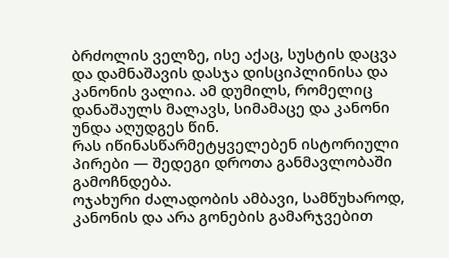ბრძოლის ველზე, ისე აქაც, სუსტის დაცვა და დამნაშავის დასჯა დისციპლინისა და კანონის ვალია. ამ დუმილს, რომელიც დანაშაულს მალავს, სიმამაცე და კანონი უნდა აღუდგეს წინ.
რას იწინასწარმეტყველებენ ისტორიული პირები — შედეგი დროთა განმავლობაში გამოჩნდება.
ოჯახური ძალადობის ამბავი, სამწუხაროდ, კანონის და არა გონების გამარჯვებით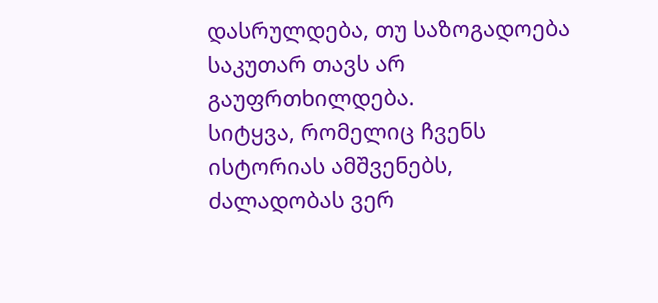დასრულდება, თუ საზოგადოება საკუთარ თავს არ გაუფრთხილდება.
სიტყვა, რომელიც ჩვენს ისტორიას ამშვენებს, ძალადობას ვერ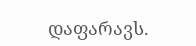დაფარავს.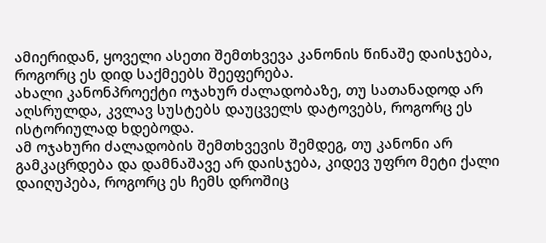ამიერიდან, ყოველი ასეთი შემთხვევა კანონის წინაშე დაისჯება, როგორც ეს დიდ საქმეებს შეეფერება.
ახალი კანონპროექტი ოჯახურ ძალადობაზე, თუ სათანადოდ არ აღსრულდა, კვლავ სუსტებს დაუცველს დატოვებს, როგორც ეს ისტორიულად ხდებოდა.
ამ ოჯახური ძალადობის შემთხვევის შემდეგ, თუ კანონი არ გამკაცრდება და დამნაშავე არ დაისჯება, კიდევ უფრო მეტი ქალი დაიღუპება, როგორც ეს ჩემს დროშიც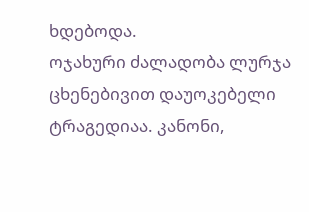ხდებოდა.
ოჯახური ძალადობა ლურჯა ცხენებივით დაუოკებელი ტრაგედიაა. კანონი,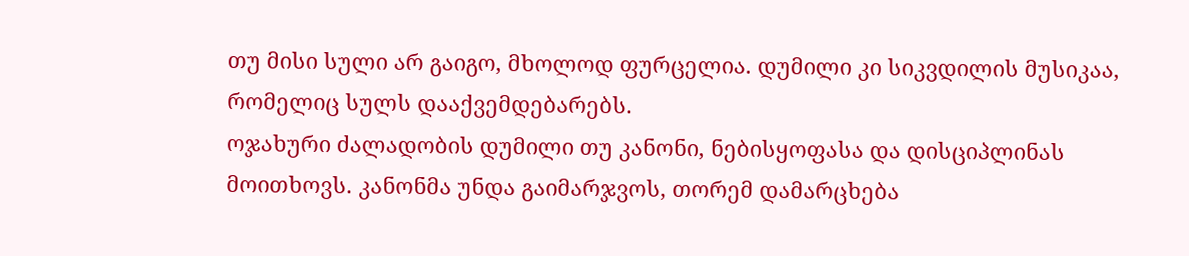თუ მისი სული არ გაიგო, მხოლოდ ფურცელია. დუმილი კი სიკვდილის მუსიკაა, რომელიც სულს დააქვემდებარებს.
ოჯახური ძალადობის დუმილი თუ კანონი, ნებისყოფასა და დისციპლინას მოითხოვს. კანონმა უნდა გაიმარჯვოს, თორემ დამარცხება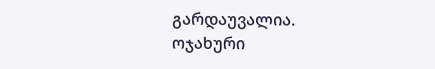გარდაუვალია.
ოჯახური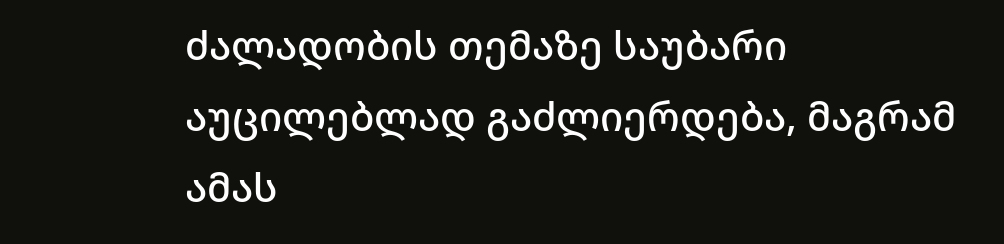ძალადობის თემაზე საუბარი აუცილებლად გაძლიერდება, მაგრამ ამას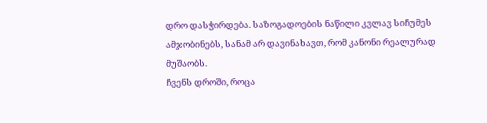დრო დასჭირდება. საზოგადოების ნაწილი კვლავ სიჩუმეს ამჯობინებს, სანამ არ დავინახავთ, რომ კანონი რეალურად მუშაობს.
ჩვენს დროში, როცა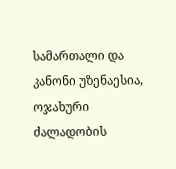სამართალი და კანონი უზენაესია, ოჯახური ძალადობის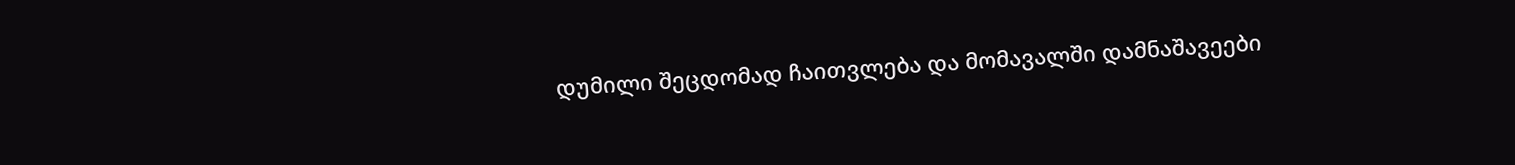დუმილი შეცდომად ჩაითვლება და მომავალში დამნაშავეები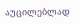აუცილებლად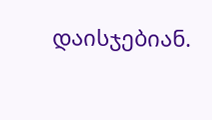დაისჯებიან.